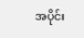အပိုင်း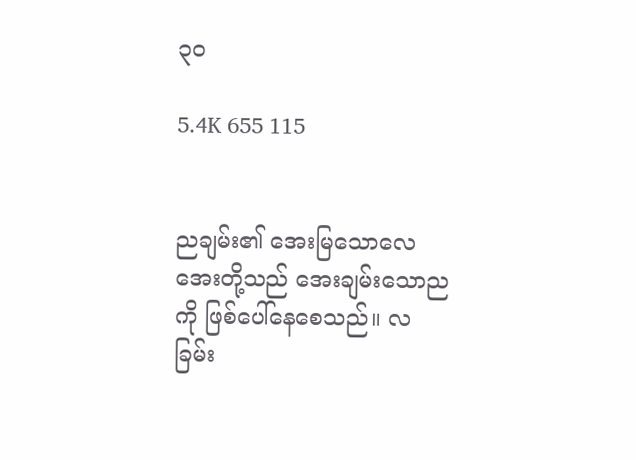၃၀

5.4K 655 115


ညချမ်း၏ အေးမြသောလေအေးတို့သည် အေးချမ်းသောညကို ဖြစ်ပေါ်နေစေသည်။ လခြမ်း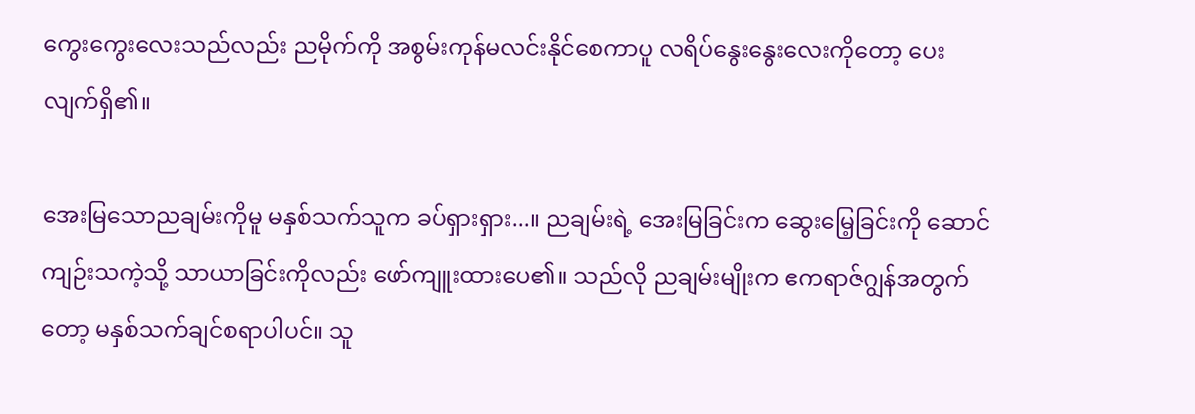ကွေးကွေးလေးသည်လည်း ညမိုက်ကို အစွမ်းကုန်မလင်းနိုင်စေကာပူ လရိပ်နွေးနွေးလေးကိုတော့ ပေးလျက်ရှိ၏။

အေးမြသော‌ညချမ်းကိုမူ မနှစ်သက်သူက ခပ်ရှားရှား...။ ညချမ်းရဲ့ အေးမြခြင်းက ဆွေးမြေ့ခြင်းကို ဆောင်ကျဉ်းသကဲ့သို့ သာယာခြင်းကိုလည်း ဖော်ကျူး‌ထားပေ၏။ သည်လို ညချမ်းမျိုးက ဧကရာဇ်ဂျွန်အတွက်တော့ မနှစ်သက်ချင်စရာပါပင်။ သူ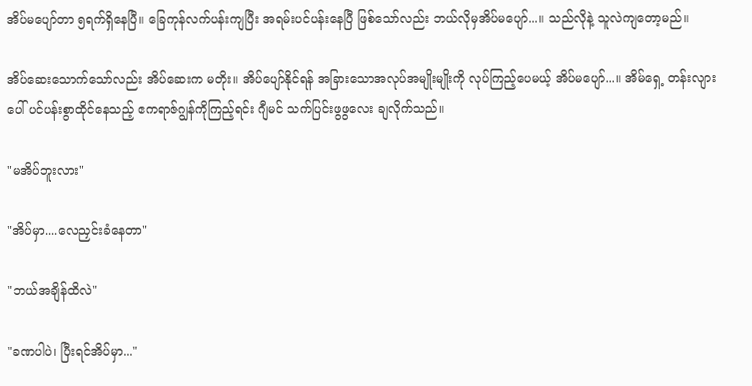အိပ်မပျော်တာ ၅ရက်ရှိနေပြီ။ ခြေကုန်လက်ပန်းကျပြီး အရမ်းပင်ပန်းနေပြီ ဖြစ်သော်လည်း ဘယ်လိုမှအိပ်မပျော်...။ သည်လိုနဲ့ သူလဲကျတော့မည်။

အိပ်ဆေးသောက်သော်လည်း အိပ်ဆေးက မတိုး။ အိပ်ပျော်နိုင်ရန် အခြားသောအလုပ်အမျိုးမျိုးကို လုပ်ကြည့်ပေမယ့် ‌အိပ်မပျော်...။ အိမ်ရှေ့ တန်းလျားပေါ် ပင်ပန်းစွာထိုင်နေသည့် ဧကရာဇ်ဂျွန်ကိုကြည့်ရင်း ဂျီမင် သက်ပြင်းဖွဖွလေး ချလိုက်သည်။

"မအိပ်ဘူးလား"

"အိပ်မှာ....လေညှင်းခံနေတာ"

"ဘယ်အချိန်ထိလဲ"

"ခဏပါပဲ၊ ပြီးရင်အိပ်မှာ..."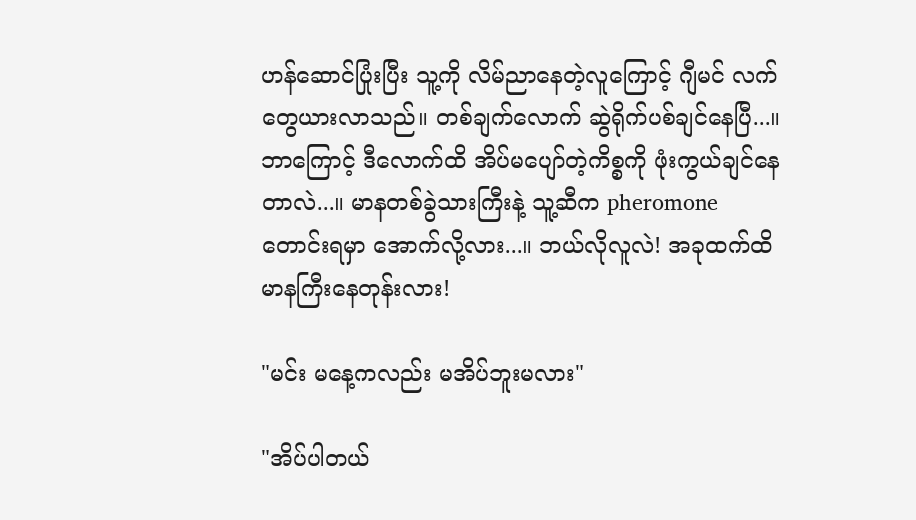ဟန်ဆောင်ပြုံးပြီး သူ့ကို လိမ်ညာနေတဲ့လူကြောင့် ဂျီမင် လက်တွေယားလာသည်။ တစ်ချက်လောက် ဆွဲရိုက်ပစ်ချင်နေပြီ...။ ဘာကြောင့် ဒီလောက်ထိ အိပ်မပျော်တဲ့ကိစ္စကို ဖုံးကွယ်ချင်နေတာလဲ...။ မာနတစ်ခွဲသားကြီးနဲ့ သူ့ဆီက pheromone တောင်းရမှာ အောက်လို့လား...။ ဘယ်လိုလူလဲ! အခုထက်ထိ မာနကြီးနေတုန်းလား!

"မင်း မနေ့ကလည်း မအိပ်ဘူးမလား"

"အိပ်ပါတယ်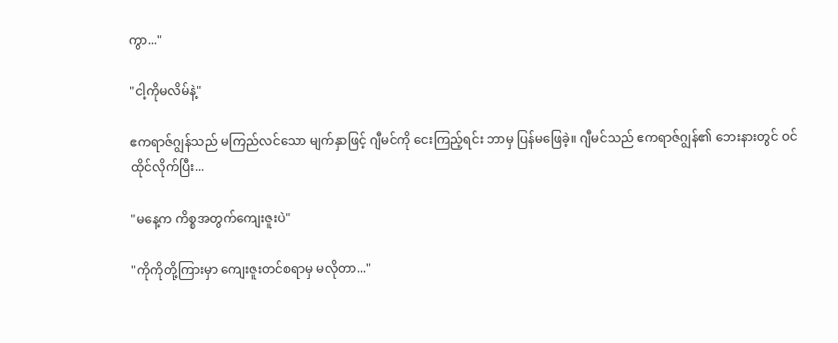ကွာ..."

"ငါ့ကိုမလိမ်နဲ့"

ဧကရာဇ်ဂျွန်သည် မကြည်လင်သော မျက်နှာဖြင့် ဂျီမင်ကို ငေးကြည့်ရင်း ဘာမှ ပြန်မဖြေခဲ့။ ဂျီမင်သည် ဧကရာဇ်ဂျွန်၏ ဘေးနားတွင် ဝင်ထိုင်လိုက်ပြီး...

"မနေ့က ကိစ္စအတွက်ကျေးဇူးပဲ"

"ကိုကိုတို့ကြားမှာ ကျေးဇူးတင်စရာမှ မလိုတာ..."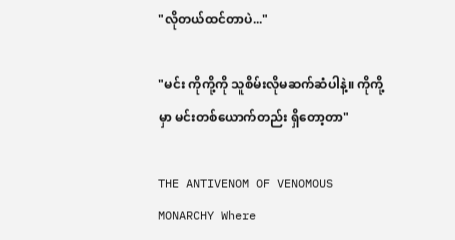"လိုတယ်ထင်တာပဲ..."

"မင်း ကိုကို့ကို သူစိမ်းလိုမဆက်ဆံပါနဲ့။ ကိုကို့မှာ မင်းတစ်ယောက်တည်း ရှိတော့တာ"

THE ANTIVENOM OF VENOMOUS MONARCHY Where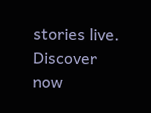stories live. Discover now